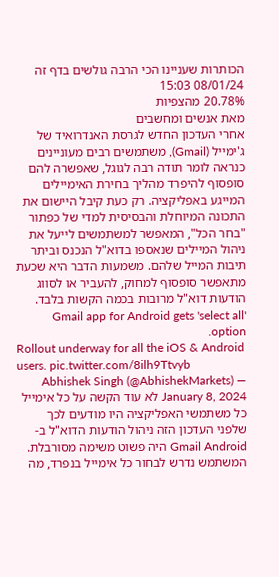הכותרות שעניינו הכי הרבה גולשים בדף זה
08/01/24 15:03
20.78% מהצפיות
מאת אנשים ומחשבים
אחרי העדכון החדש לגרסת האנדרואיד של ג'ימייל (Gmail), משתמשים רבים מעוניינים כנראה לומר תודה רבה לגוגל, שאפשרה להם סופסוף להיפרד מהליך בחירת האימיילים המייגע באפליקציה. רק כעת קיבל היישום את התכונה המיוחלת והבסיסית למדי של כפתור "בחר הכל", המאפשר למשתמשים לייעל את ניהול המיילים שנאספו בדוא"ל הנכנס וביתר תיבות המייל שלהם. משמעות הדבר היא שכעת מתאפשר סופסוף למחוק, להעביר או לסווג הודעות דוא"ל מרובות בכמה הקשות בלבד. Gmail app for Android gets 'select all' option.
Rollout underway for all the iOS & Android users. pic.twitter.com/8ilh9Ttvyb
— Abhishek Singh (@AbhishekMarkets) January 8, 2024 לא עוד הקשה על כל אימייל
כל משתמשי האפליקציה היו מודעים לכך שלפני העדכון הזה ניהול הודעות הדוא"ל ב-Gmail Android היה פשוט משימה מסורבלת. המשתמש נדרש לבחור כל אימייל בנפרד, מה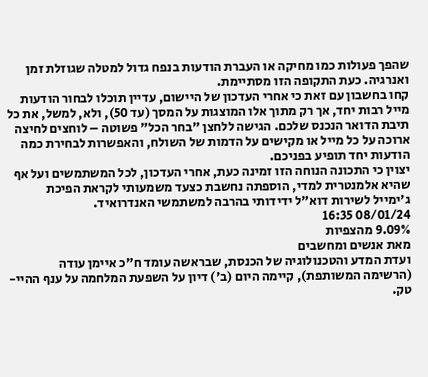שהפך פעולות כמו מחיקה או העברת הודעות בנפח גדול למטלה שגוזלת זמן ואנרגיה. כעת התקופה הזו מסתיימת.
קחו בחשבון עם זאת כי אחרי העדכון של היישום, עדיין תוכלו לבחור הודעות מייל רבות יחד, אך רק מתוך אלו המוצגות על המסך (עד 50), ולא, למשל, את כל תיבת הדואר הנכנס שלכם. הגישה ללחצן "בחר הכל" פשוטה – לוחצים לחיצה ארוכה על כל מייל או מקישים על הדמות של השולח, והאפשרות לבחירת כמה הודעות יחד תופיע בפניכם.
יצוין כי התכונה הנוחה הזו זמינה כעת, אחרי העדכון, לכל המשתמשים ועל אף שהיא אלמנטרית למדי, הוספתה נחשבת כצעד משמעותי לקראת הפיכת ג'ימייל לשירות דוא"ל ידידותי בהרבה למשתמשי האנדרואיד.
08/01/24 16:35
9.09% מהצפיות
מאת אנשים ומחשבים
ועדת המדע והטכנולוגיה של הכנסת, שבראשה עומד ח"כ איימן עודה (הרשימה המשותפת), קיימה היום (ב') דיון על השפעת המלחמה על ענף ההיי-טק.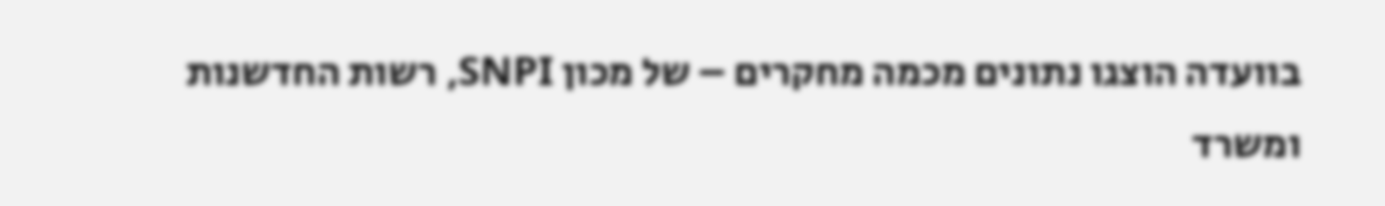בוועדה הוצגו נתונים מכמה מחקרים – של מכון SNPI, רשות החדשנות ומשרד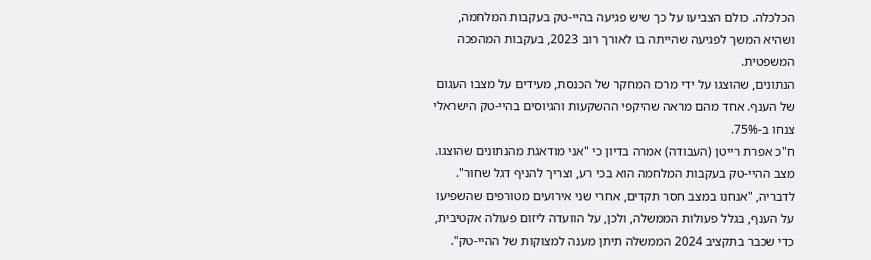הכלכלה. כולם הצביעו על כך שיש פגיעה בהיי-טק בעקבות המלחמה, ושהיא המשך לפגיעה שהייתה בו לאורך רוב 2023, בעקבות המהפכה המשפטית.
הנתונים, שהוצגו על ידי מרכז המחקר של הכנסת, מעידים על מצבו העגום של הענף. אחד מהם מראה שהיקפי ההשקעות והגיוסים בהיי-טק הישראלי צנחו ב-75%.
ח"כ אפרת רייטן (העבודה) אמרה בדיון כי "אני מודאגת מהנתונים שהוצגו. מצב ההיי-טק בעקבות המלחמה הוא בכי רע, וצריך להניף דגל שחור". לדבריה, "אנחנו במצב חסר תקדים, אחרי שני אירועים מטורפים שהשפיעו על הענף, בגלל פעולות הממשלה, ולכן, על הוועדה ליזום פעולה אקטיבית, כדי שכבר בתקציב 2024 הממשלה תיתן מענה למצוקות של ההיי-טק".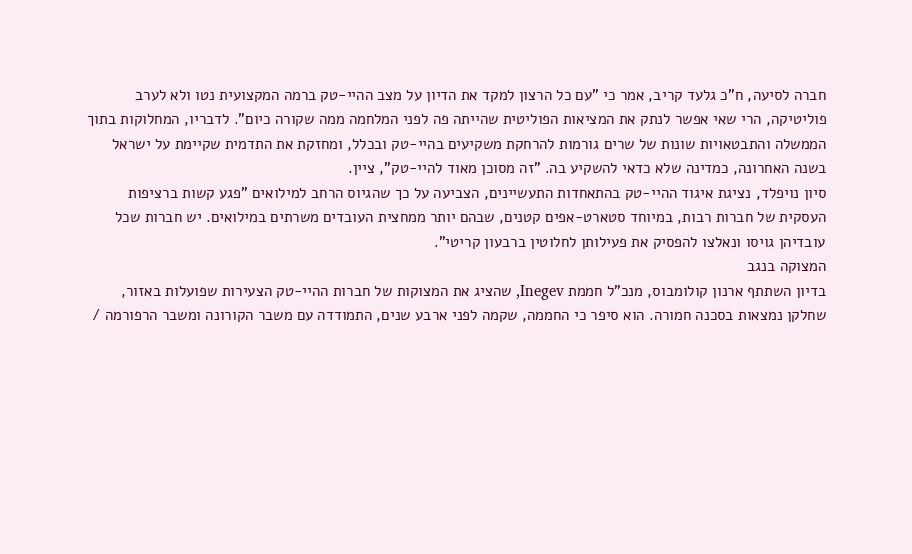חברה לסיעה, ח"כ גלעד קריב, אמר כי "עם כל הרצון למקד את הדיון על מצב ההיי-טק ברמה המקצועית נטו ולא לערב פוליטיקה, הרי שאי אפשר לנתק את המציאות הפוליטית שהייתה פה לפני המלחמה ממה שקורה כיום". לדבריו, המחלוקות בתוך הממשלה והתבטאויות שונות של שרים גורמות להרחקת משקיעים בהיי-טק ובכלל, ומחזקת את התדמית שקיימת על ישראל בשנה האחרונה, כמדינה שלא כדאי להשקיע בה. "זה מסוכן מאוד להיי-טק", ציין.
סיון נויפלד, נציגת איגוד ההיי-טק בהתאחדות התעשיינים, הצביעה על כך שהגיוס הרחב למילואים "פגע קשות ברציפות העסקית של חברות רבות, במיוחד סטארט-אפים קטנים, שבהם יותר ממחצית העובדים משרתים במילואים. יש חברות שכל עובדיהן גויסו ונאלצו להפסיק את פעילותן לחלוטין ברבעון קריטי".
המצוקה בנגב
בדיון השתתף ארנון קולומבוס, מנכ"ל חממת Inegev, שהציג את המצוקות של חברות ההיי-טק הצעירות שפועלות באזור, שחלקן נמצאות בסכנה חמורה. הוא סיפר כי החממה, שקמה לפני ארבע שנים, התמודדה עם משבר הקורונה ומשבר הרפורמה /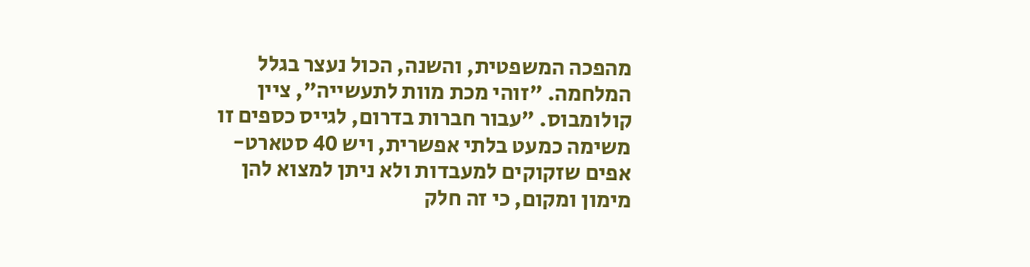מהפכה המשפטית, והשנה, הכול נעצר בגלל המלחמה. "זוהי מכת מוות לתעשייה", ציין קולומבוס. "עבור חברות בדרום, לגייס כספים זו משימה כמעט בלתי אפשרית, ויש 40 סטארט-אפים שזקוקים למעבדות ולא ניתן למצוא להן מימון ומקום, כי זה חלק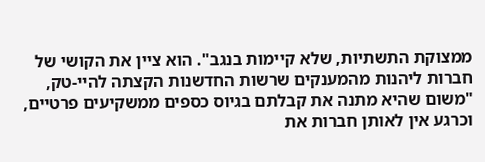ממצוקת התשתיות, שלא קיימות בנגב". הוא ציין את הקושי של חברות ליהנות מהמענקים שרשות החדשנות הקצתה להיי-טק, "משום שהיא מתנה את קבלתם בגיוס כספים ממשקיעים פרטיים, וכרגע אין לאותן חברות את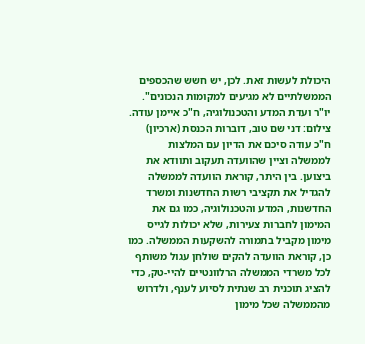היכולת לעשות זאת. לכן, יש חשש שהכספים הממשלתיים לא מגיעים למקומות הנכונים".
יו"ר ועדת המדע והטכנולוגיה, ח"כ איימן עודה. צילום: דני שם טוב, דוברות הכנסת (ארכיון)
ח"כ עודה סיכם את הדיון עם המלצות לממשלה וציין שהוועדה תעקוב ותוודא את ביצוען. בין היתר, קוראת הוועדה לממשלה להגדיל את תקציבי רשות החדשנות ומשרד החדשנות, המדע והטכנולוגיה, כמו גם את המימון לחברות צעירות, שלא יכולות לגייס מימון מקביל בתמורה להשקעות הממשלה. כמו כן, קוראת הוועדה להקים שולחן עגול משותף לכל משרדי הממשלה הרלוונטיים להיי-טק, כדי להציג תוכנית רב שנתית לסיוע לענף, ולדרוש מהממשלה שכל מימון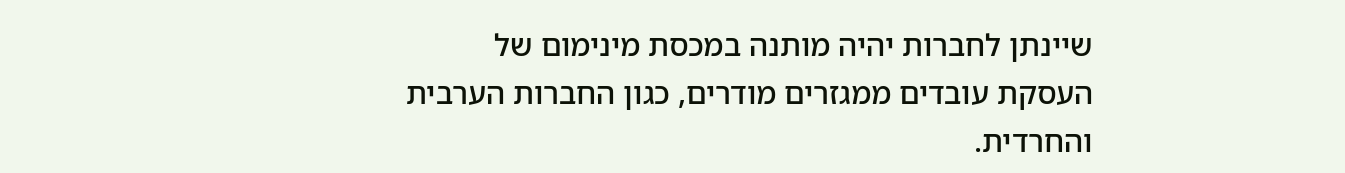שיינתן לחברות יהיה מותנה במכסת מינימום של העסקת עובדים ממגזרים מודרים, כגון החברות הערבית והחרדית.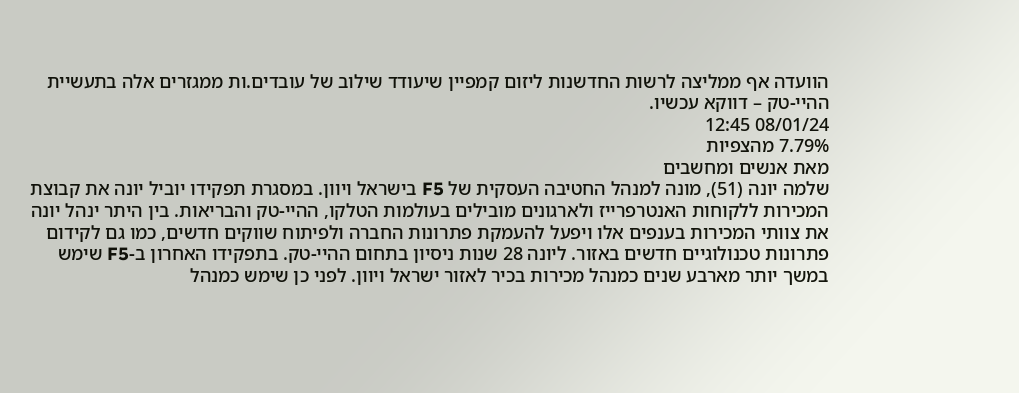הוועדה אף ממליצה לרשות החדשנות ליזום קמפיין שיעודד שילוב של עובדים.ות ממגזרים אלה בתעשיית ההיי-טק – דווקא עכשיו.
08/01/24 12:45
7.79% מהצפיות
מאת אנשים ומחשבים
שלמה יונה (51), מונה למנהל החטיבה העסקית של F5 בישראל ויוון. במסגרת תפקידו יוביל יונה את קבוצת המכירות ללקוחות האנטרפרייז ולארגונים מובילים בעולמות הטלקו, ההיי-טק והבריאות. בין היתר ינהל יונה את צוותי המכירות בענפים אלו ויפעל להעמקת פתרונות החברה ולפיתוח שווקים חדשים, כמו גם לקידום פתרונות טכנולוגיים חדשים באזור. ליונה 28 שנות ניסיון בתחום ההיי-טק. בתפקידו האחרון ב-F5 שימש במשך יותר מארבע שנים כמנהל מכירות בכיר לאזור ישראל ויוון. לפני כן שימש כמנהל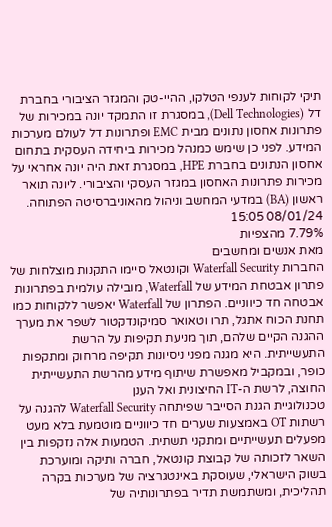תיקי לקוחות לענפי הטלקו, ההיי-טק והמגזר הציבורי בחברת דל (Dell Technologies), במסגרת זו התמקד יונה במכירות של פתרונות אחסון נתונים מבית EMC ופתרונות דל לעולם מערכות המידע. לפני כן שימש כמנהל מכירות ביחידה העסקית בתחום אחסון הנתונים בחברת HPE, במסגרת זאת היה יונה אחראי על מכירות פתרונות האחסון במגזר העסקי והציבורי. ליונה תואר ראשון (BA) במדעי המחשב וניהול מהאוניברסיטה הפתוחה.
08/01/24 15:05
7.79% מהצפיות
מאת אנשים ומחשבים
החברות Waterfall Security וקונטאל סיימו התקנות מוצלחות של פתרון אבטחת המידע של Waterfall, מובילה עולמית בפתרונות אבטחה חד כיווניים. הפתרון של Waterfall יאפשר ללקוחות כמו תחנת הכוח אתגל, תרו וטאואר סמיקונדקטור לשפר את מערך ההגנה הקיים שלהם, תוך מניעת תקיפות על הרשת התעשייתית. היא מגנה מפני ניסיונות תקיפה מרחוק ומתקפות כופר, ובמקביל מאפשרת שיתוף מידע מהרשת התעשייתית החוצה, לרשת ה-IT החיצונית ואל הענן
טכנולוגיית הגנת הסייבר שפיתחה Waterfall Security להגנה על רשתות OT באמצעות שערים חד כיווניים מוטמעת בלא מעט מפעלים תעשייתיים ומתקני תשתית. הטמעות אלה נזקפות בין השאר לזכותה של קבוצת קונטאל, חברה ותיקה ומוערכת בשוק הישראלי, שעוסקת באינטגרציה של מערכות בקרה תהליכית, ומשתמשת תדיר בפתרונותיה של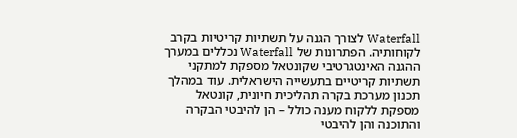Waterfall לצורך הגנה על תשתיות קריטיות בקרב לקוחותיה. הפתרונות של Waterfall נכללים במערך ההגנה האינטגרטיבי שקונטאל מספקת למתקני תשתיות קריטיים בתעשייה הישראלית. עוד במהלך תכנון מערכת בקרה תהליכית חיונית, קונטאל מספקת ללקוח מענה כולל – הן להיבטי הבקרה והתוכנה והן להיבטי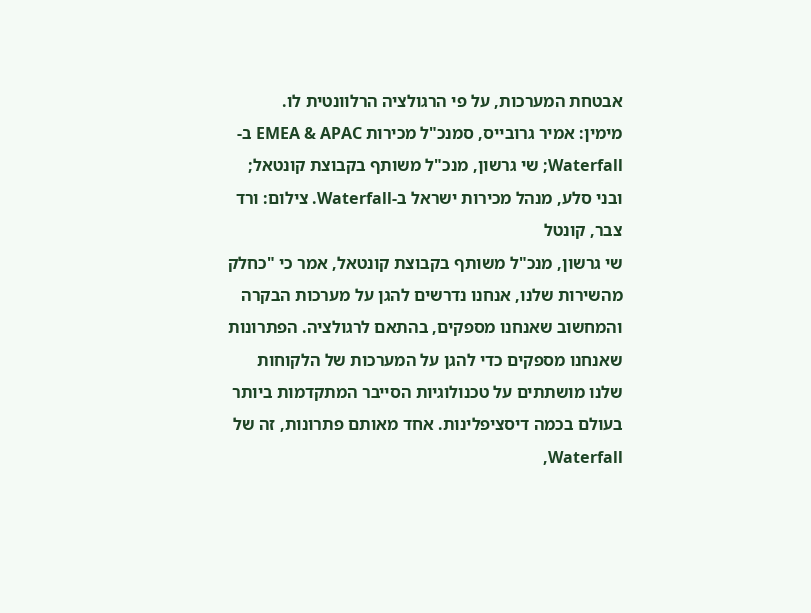אבטחת המערכות, על פי הרגולציה הרלוונטית לו.
מימין: אמיר גרובייס, סמנכ"ל מכירות EMEA & APAC ב-Waterfall; שי גרשון, מנכ"ל משותף בקבוצת קונטאל; ובני סלע, מנהל מכירות ישראל ב-Waterfall. צילום: ורד צבר, קונטל
שי גרשון, מנכ"ל משותף בקבוצת קונטאל, אמר כי "כחלק מהשירות שלנו, אנחנו נדרשים להגן על מערכות הבקרה והמחשוב שאנחנו מספקים, בהתאם לרגולציה. הפתרונות שאנחנו מספקים כדי להגן על המערכות של הלקוחות שלנו מושתתים על טכנולוגיות הסייבר המתקדמות ביותר בעולם בכמה דיסציפלינות. אחד מאותם פתרונות, זה של Waterfall,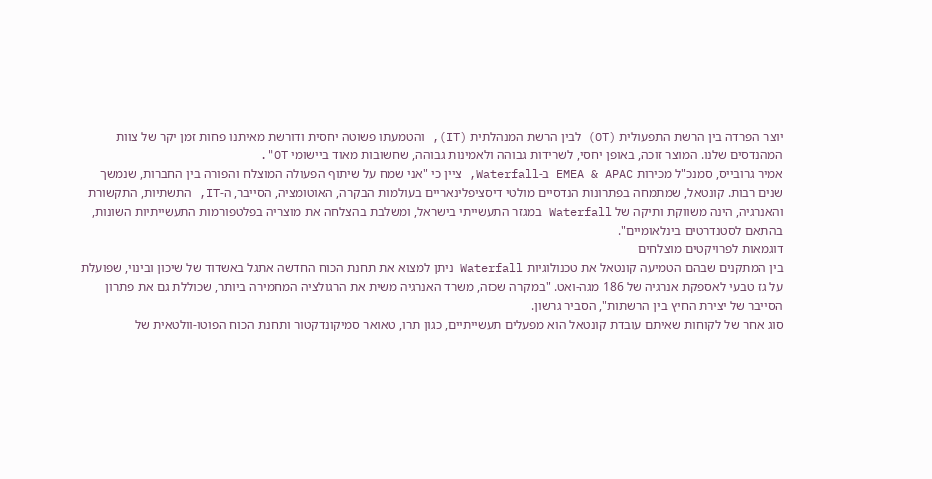יוצר הפרדה בין הרשת התפעולית (OT) לבין הרשת המנהלתית (IT), והטמעתו פשוטה יחסית ודורשת מאיתנו פחות זמן יקר של צוות המהנדסים שלנו. המוצר זוכה, באופן יחסי, לשרידות גבוהה ולאמינות גבוהה, שחשובות מאוד ביישומי OT".
אמיר גרובייס, סמנכ"ל מכירות EMEA & APAC ב-Waterfall, ציין כי "אני שמח על שיתוף הפעולה המוצלח והפורה בין החברות, שנמשך שנים רבות. קונטאל, שמתמחה בפתרונות הנדסיים מולטי דיסציפלינאריים בעולמות הבקרה, האוטומציה, הסייבר, ה-IT, התשתיות, התקשורת והאנרגיה, הינה משווקת ותיקה של Waterfall במגזר התעשייתי בישראל, ומשלבת בהצלחה את מוצריה בפלטפורמות התעשייתיות השונות, בהתאם לסטנדרטים בינלאומיים".
דוגמאות לפרויקטים מוצלחים
בין המתקנים שבהם הטמיעה קונטאל את טכנולוגיות Waterfall ניתן למצוא את תחנת הכוח החדשה אתגל באשדוד של שיכון ובינוי, שפועלת על גז טבעי לאספקת אנרגיה של 186 מגה-ואט. "במקרה שכזה, משרד האנרגיה משית את הרגולציה המחמירה ביותר, שכוללת גם את פתרון הסייבר של יצירת החיץ בין הרשתות", הסביר גרשון.
סוג אחר של לקוחות שאיתם עובדת קונטאל הוא מפעלים תעשייתיים, כגון תרו, טאואר סמיקונדקטור ותחנת הכוח הפוטו-וולטאית של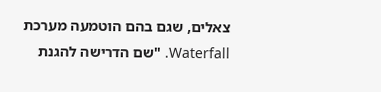צאלים, שגם בהם הוטמעה מערכת Waterfall. "שם הדרישה להגנת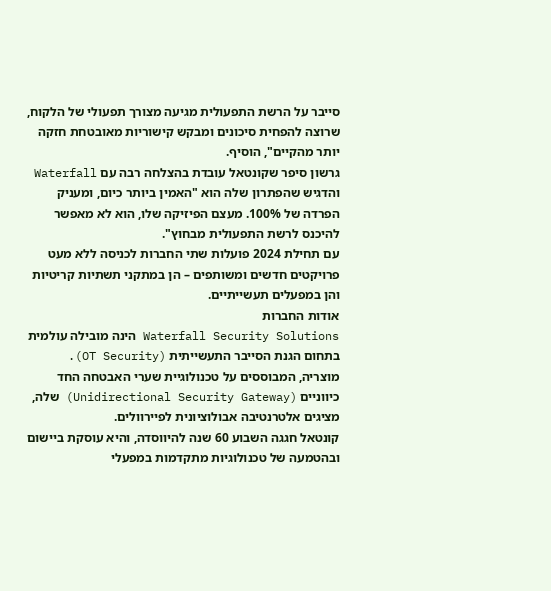סייבר על הרשת התפעולית מגיעה מצורך תפעולי של הלקוח, שרוצה להפחית סיכונים ומבקש קישוריות מאובטחת חזקה יותר מהקיים", הוסיף.
גרשון סיפר שקונטאל עובדת בהצלחה רבה עם Waterfall והדגיש שהפתרון שלה הוא "האמין ביותר כיום, ומעניק הפרדה של 100%. מעצם הפיזיקה שלו, הוא לא מאפשר להיכנס לרשת התפעולית מבחוץ".
עם תחילת 2024 פועלות שתי החברות לכניסה ללא מעט פרויקטים חדשים ומשותפים – הן במתקני תשתיות קריטיות והן במפעלים תעשייתיים.
אודות החברות
Waterfall Security Solutions הינה מובילה עולמית בתחום הגנת הסייבר התעשייתית (OT Security). מוצריה, המבוססים על טכנולוגיית שערי האבטחה החד כיווניים (Unidirectional Security Gateway) שלה, מציגים אלטרנטיבה אבולוציונית לפיירוולים.
קונטאל חגגה השבוע 60 שנה להיווסדה, והיא עוסקת ביישום ובהטמעה של טכנולוגיות מתקדמות במפעלי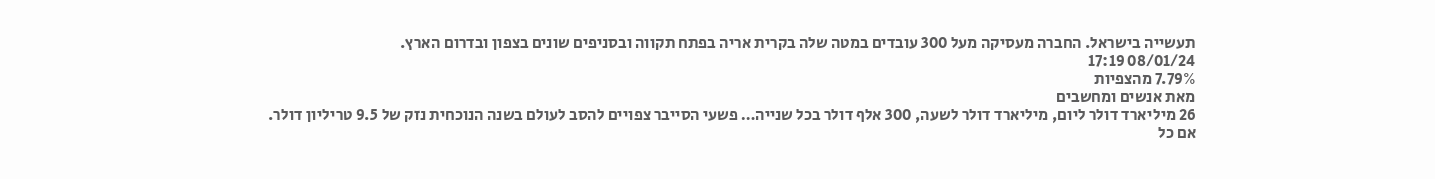תעשייה בישראל. החברה מעסיקה מעל 300 עובדים במטה שלה בקרית אריה בפתח תקווה ובסניפים שונים בצפון ובדרום הארץ.
08/01/24 17:19
7.79% מהצפיות
מאת אנשים ומחשבים
26 מיליארד דולר ליום, מיליארד דולר לשעה, 300 אלף דולר בכל שנייה… פשעי הסייבר צפויים להסב לעולם בשנה הנוכחית נזק של 9.5 טריליון דולר. אם כל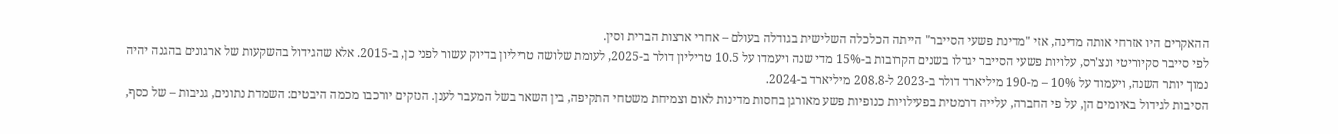ההאקרים היו אזרחי אותה מדינה, אזי "מדינת פשעי הסייבר" הייתה הכלכלה השלישית בגודלה בעולם – אחרי ארצות הברית וסין.
לפי סייבר סקיוריטי ונצ'רס, עלויות פשעי הסייבר יגדלו בשנים הקרובות ב-15% מדי שנה ויעמדו על 10.5 טריליון דולר ב-2025, לעומת שלושה טריליון בדיוק עשור לפני כן, ב-2015. אלא שהגידול בהשקעות של ארגונים בהגנה יהיה נמוך יותר השנה, ויעמוד על 10% – מ-190 מיליארד דולר ב-2023 ל-208.8 מיליארד ב-2024.
הסיבות לגידול באיומים הן, על פי החברה, עלייה דרמטית בפעילויות כנופיות פשע מאורגן בחסות מדינות לאום וצמיחת משטחי התקיפה, בין השאר בשל המעבר לענן. הנזקים יורכבו מכמה היבטים: השמדת נתונים, גניבות – של כסף,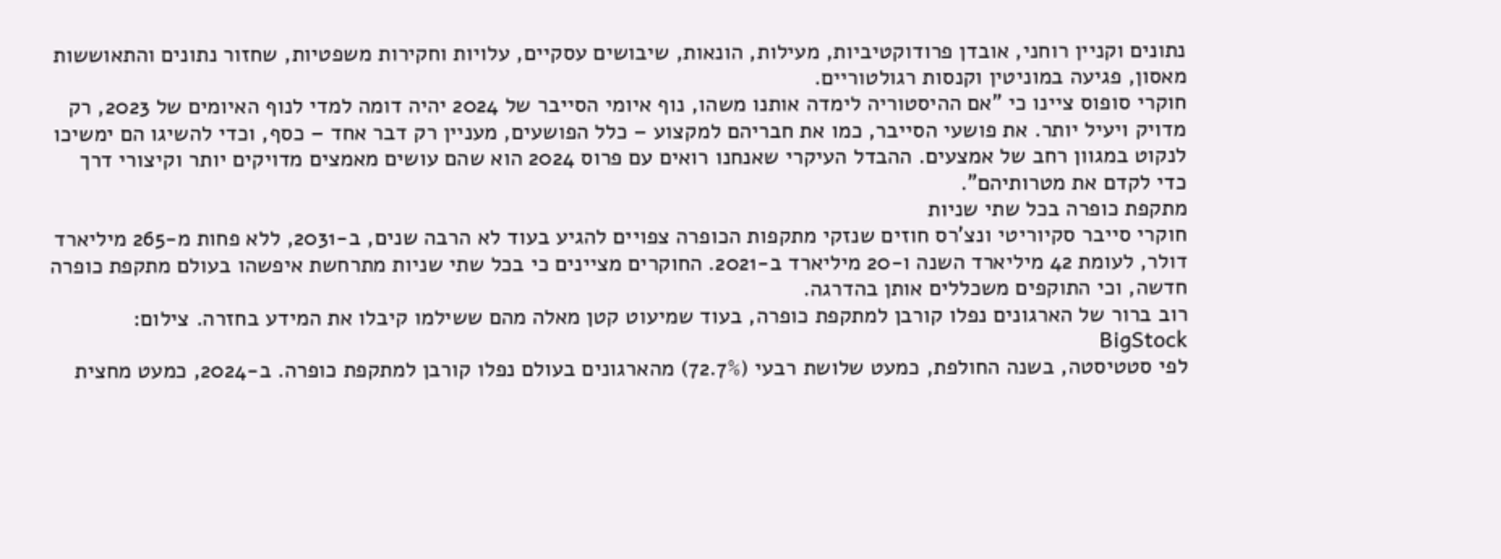נתונים וקניין רוחני, אובדן פרודוקטיביות, מעילות, הונאות, שיבושים עסקיים, עלויות וחקירות משפטיות, שחזור נתונים והתאוששות מאסון, פגיעה במוניטין וקנסות רגולטוריים.
חוקרי סופוס ציינו כי "אם ההיסטוריה לימדה אותנו משהו, נוף איומי הסייבר של 2024 יהיה דומה למדי לנוף האיומים של 2023, רק מדויק ויעיל יותר. את פושעי הסייבר, כמו את חבריהם למקצוע – כלל הפושעים, מעניין רק דבר אחד – כסף, וכדי להשיגו הם ימשיכו לנקוט במגוון רחב של אמצעים. ההבדל העיקרי שאנחנו רואים עם פרוס 2024 הוא שהם עושים מאמצים מדויקים יותר וקיצורי דרך כדי לקדם את מטרותיהם".
מתקפת כופרה בכל שתי שניות
חוקרי סייבר סקיוריטי ונצ'רס חוזים שנזקי מתקפות הכופרה צפויים להגיע בעוד לא הרבה שנים, ב-2031, ללא פחות מ-265 מיליארד דולר, לעומת 42 מיליארד השנה ו-20 מיליארד ב-2021. החוקרים מציינים כי בכל שתי שניות מתרחשת איפשהו בעולם מתקפת כופרה חדשה, וכי התוקפים משכללים אותן בהדרגה.
רוב ברור של הארגונים נפלו קורבן למתקפת כופרה, בעוד שמיעוט קטן מאלה מהם ששילמו קיבלו את המידע בחזרה. צילום: BigStock
לפי סטטיסטה, בשנה החולפת, כמעט שלושת רבעי (72.7%) מהארגונים בעולם נפלו קורבן למתקפת כופרה. ב-2024, כמעט מחצית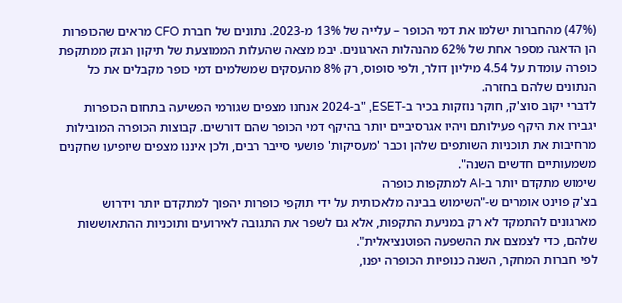(47%) מהחברות ישלמו את דמי הכופר – עלייה של 13% מ-2023. נתונים של חברת CFO מראים שהכופרות הן הדאגה מספר אחת של 62% מהנהלות הארגונים. יבמ מצאה שהעלות הממוצעת של תיקון הנזק ממתקפת כופרה עומדת על 4.54 מיליון דולר, ולפי סופוס, רק 8% מהעסקים שמשלמים דמי כופר מקבלים את כל הנתונים שלהם בחזרה.
לדברי יקוב סוצ'ק, חוקר נוזקות בכיר ב-ESET, "ב-2024 אנחנו מצפים שגורמי הפשיעה בתחום הכופרות יגבירו את היקף פעילותם ויהיו אגרסיביים יותר בהיקף דמי הכופר שהם דורשים. קבוצות הכופרה המובילות מרחיבות את תוכניות השותפים שלהן וכבר 'מעסיקות' פושעי סייבר רבים, ולכן איננו מצפים שיופיעו שחקנים משמעותיים חדשים השנה".
שימוש מתקדם יותר ב-AI למתקפות כופרה
בצ'ק פוינט אומרים ש-"השימוש בבינה מלאכותית על ידי תוקפי כופרות יהפוך למתקדם יותר וידרוש מארגונים להתמקד לא רק במניעת התקפות, אלא גם לשפר את התגובה לאירועים ותוכניות ההתאוששות שלהם, כדי לצמצם את ההשפעה הפוטנציאלית".
לפי חברות המחקר, השנה כנופיות הכופרה יפנו,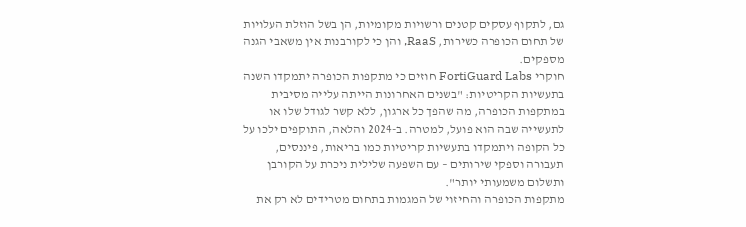גם, לתקוף עסקים קטנים ורשויות מקומיות, הן בשל הוזלת העלויות של תחום הכופרה כשירות, RaaS, והן כי לקורבנות אין משאבי הגנה מספקים.
חוקרי FortiGuard Labs חוזים כי מתקפות הכופרה יתמקדו השנה בתעשיות הקריטיות: "בשנים האחרונות הייתה עלייה מסיבית במתקפות הכופרה, מה שהפך כל ארגון, ללא קשר לגודל שלו או לתעשייה שבה הוא פועל, למטרה. ב-2024 והלאה, התוקפים ילכו על כל הקופה ויתמקדו בתעשיות קריטיות כמו בריאות, פיננסים, תעבורה וספקי שירותים – עם השפעה שלילית ניכרת על הקורבן ותשלום משמעותי יותר".
מתקפות הכופרה והחיזוי של המגמות בתחום מטרידים לא רק את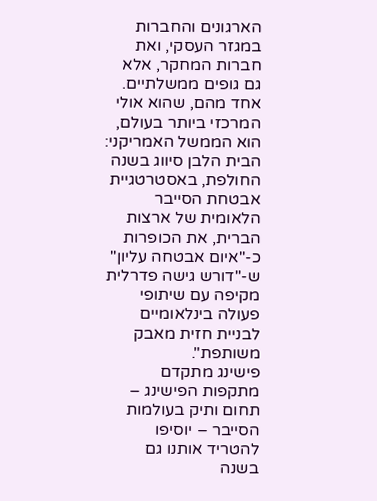הארגונים והחברות במגזר העסקי, ואת חברות המחקר, אלא גם גופים ממשלתיים. אחד מהם, שהוא אולי המרכזי ביותר בעולם, הוא הממשל האמריקני: הבית הלבן סיווג בשנה החולפת, באסטרטגיית אבטחת הסייבר הלאומית של ארצות הברית, את הכופרות כ-"איום אבטחה עליון" ש-"דורש גישה פדרלית מקיפה עם שיתופי פעולה בינלאומיים לבניית חזית מאבק משותפת".
פישינג מתקדם
מתקפות הפישינג – תחום ותיק בעולמות הסייבר – יוסיפו להטריד אותנו גם בשנה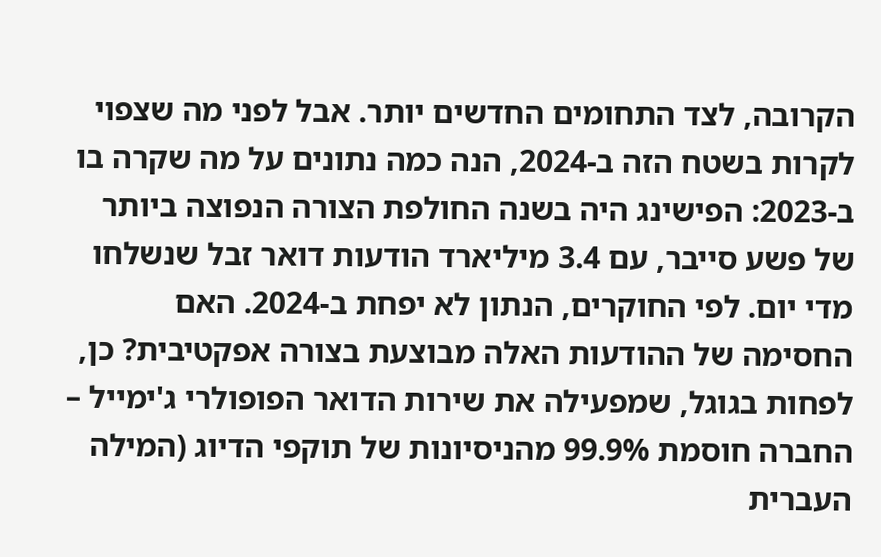הקרובה, לצד התחומים החדשים יותר. אבל לפני מה שצפוי לקרות בשטח הזה ב-2024, הנה כמה נתונים על מה שקרה בו ב-2023: הפישינג היה בשנה החולפת הצורה הנפוצה ביותר של פשע סייבר, עם 3.4 מיליארד הודעות דואר זבל שנשלחו מדי יום. לפי החוקרים, הנתון לא יפחת ב-2024. האם החסימה של ההודעות האלה מבוצעת בצורה אפקטיבית? כן, לפחות בגוגל, שמפעילה את שירות הדואר הפופולרי ג'ימייל – החברה חוסמת 99.9% מהניסיונות של תוקפי הדיוג (המילה העברית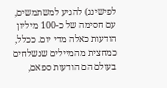לפישינג) להגיע למשתמשים, עם חסימה של כ-100 מיליון הודעות כאלה מדי יום. ככלל, כמחצית מהמיילים שנשלחים בעולם הם הודעות ספאם,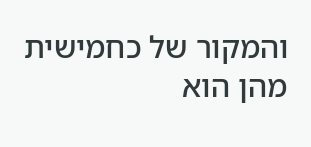והמקור של כחמישית מהן הוא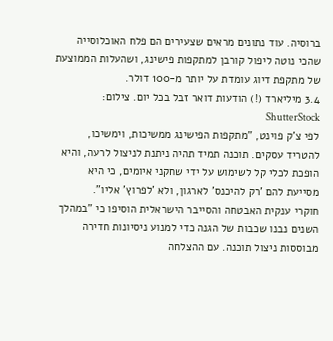ברוסיה. עוד נתונים מראים שצעירים הם פלח האוכלוסייה שהכי נוטה ליפול קורבן למתקפות פישינג, ושהעלות הממוצעת של מתקפת דיוג עומדת על יותר מ-100 דולר.
3.4 מיליארד (!) הודעות דואר זבל בכל יום. צילום: ShutterStock
לפי צ'ק פוינט, "מתקפות הפישינג ממשיכות, וימשיכו, להטריד עסקים. תוכנה תמיד תהיה ניתנת לניצול לרעה, והיא הופכת לכלי קל לשימוש על ידי שחקני איומים, כי היא מסייעת להם 'רק להיכנס' לארגון, ולא 'לפרוץ' אליו".
חוקרי ענקית האבטחה והסייבר הישראלית הוסיפו כי "במהלך השנים נבנו שכבות של הגנה כדי למנוע ניסיונות חדירה מבוססות ניצול תוכנה. עם ההצלחה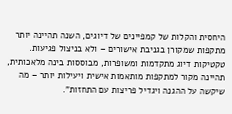היחסית והקלות של קמפיינים של דיוגים, השנה תהיינה יותר מתקפות שמקורן בגניבת אישורים – ולא בניצול פגיעות. טקטיקות דיוג מתקדמות ומשופרות, מבוססות בינה מלאכותית, תהיינה מקור למתקפות מותאמות אישית ויעילות יותר – מה שיקשה על ההגנה ויגדיל פריצות עם התחזות".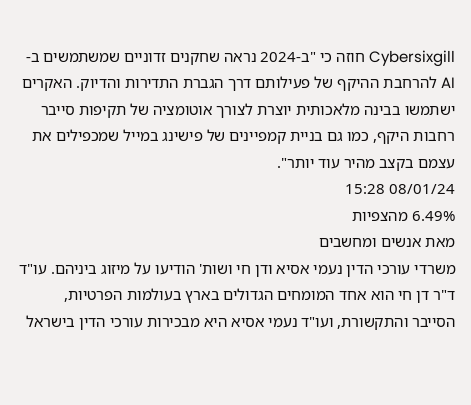Cybersixgill חוזה כי "ב-2024 נראה שחקנים זדוניים שמשתמשים ב-AI להרחבת ההיקף של פעילותם דרך הגברת התדירות והדיוק. האקרים ישתמשו בבינה מלאכותית יוצרת לצורך אוטומציה של תקיפות סייבר רחבות היקף, כמו גם בניית קמפיינים של פישינג במייל שמכפילים את עצמם בקצב מהיר עוד יותר".
08/01/24 15:28
6.49% מהצפיות
מאת אנשים ומחשבים
משרדי עורכי הדין נעמי אסיא ודן חי ושות' הודיעו על מיזוג ביניהם. עו"ד ד"ר דן חי הוא אחד המומחים הגדולים בארץ בעולמות הפרטיות, הסייבר והתקשורת, ועו"ד נעמי אסיא היא מבכירות עורכי הדין בישראל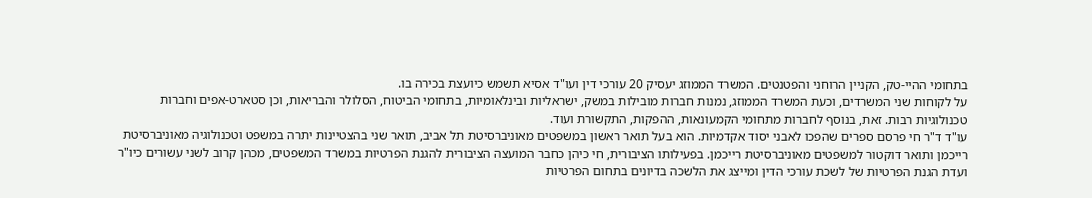בתחומי ההיי-טק, הקניין הרוחני והפטנטים. המשרד הממוזג יעסיק 20 עורכי דין ועו"ד אסיא תשמש כיועצת בכירה בו.
על לקוחות שני המשרדים, וכעת המשרד הממוזג, נמנות חברות מובילות במשק, ישראליות ובינלאומיות, בתחומי הביטוח, הסלולר והבריאות, וכן סטארט-אפים וחברות טכנולוגיות רבות. זאת, בנוסף לחברות מתחומי הקמעונאות, ההפקות, התקשורת ועוד.
עו"ד ד"ר חי פרסם ספרים שהפכו לאבני יסוד אקדמיות. הוא בעל תואר ראשון במשפטים מאוניברסיטת תל אביב, תואר שני בהצטיינות יתרה במשפט וטכנולוגיה מאוניברסיטת רייכמן ותואר דוקטור למשפטים מאוניברסיטת רייכמן. בפעילותו הציבורית, חי כיהן כחבר המועצה הציבורית להגנת הפרטיות במשרד המשפטים, מכהן קרוב לשני עשורים כיו"ר ועדת הגנת הפרטיות של לשכת עורכי הדין ומייצג את הלשכה בדיונים בתחום הפרטיות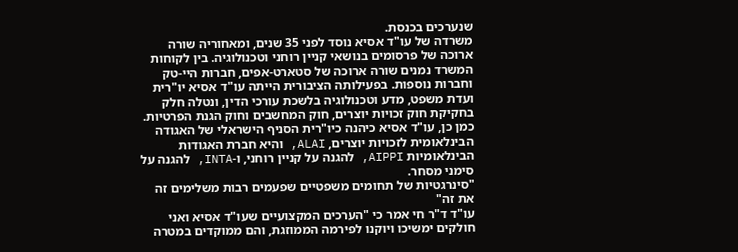שנערכים בכנסת.
משרדה של עו"ד אסיא נוסד לפני 35 שנים, ומאחוריה שורה ארוכה של פרסומים בנושאי קניין רוחני וטכנולוגיה. בין לקוחות המשרד נמנים שורה ארוכה של סטארט-אפים, חברות היי-טק וחברות נוספות. בפעילותה הציבורית הייתה עו"ד אסיא יו"רית ועדת משפט, מדע וטכנולוגיה בלשכת עורכי הדין, ונטלה חלק בחקיקת חוק זכויות יוצרים, חוק המחשבים וחוק הגנת הפרטיות. כמן כן, עו"ד אסיא כיהנה כיו"רית הסניף הישראלי של האגודה הבינלאומית לזכויות יוצרים, ALAI, והיא חברת האגודות הבינלאומיות AIPPI, להגנה על קניין רוחני, ו-INTA, להגנה על סימני מסחר.
"סינרגטיות של תחומים משפטיים שפעמים רבות משלימים זה את זה"
עו"ד ד"ר חי אמר כי "הערכים המקצועיים שעו"ד אסיא ואני חולקים ימשיכו ויוקנו לפירמה הממוזגת, והם ממוקדים במטרה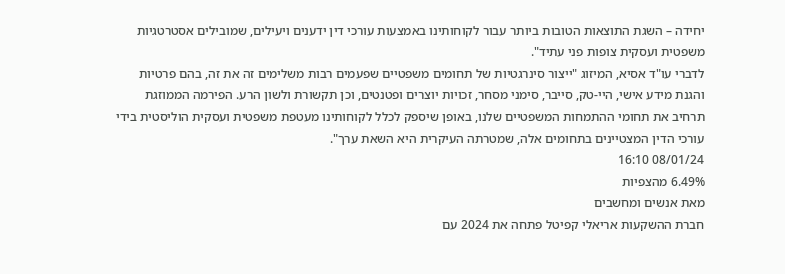יחידה – השגת התוצאות הטובות ביותר עבור לקוחותינו באמצעות עורכי דין ידענים ויעילים, שמובילים אסטרטגיות משפטית ועסקית צופות פני עתיד".
לדברי עו"ד אסיא, המיזוג "ייצור סינרגטיות של תחומים משפטיים שפעמים רבות משלימים זה את זה, בהם פרטיות והגנת מידע אישי, היי-טק, סייבר, סימני מסחר, זכויות יוצרים ופטנטים, וכן תקשורת ולשון הרע. הפירמה הממוזגת תרחיב את תחומי ההתמחות המשפטיים שלנו, באופן שיספק לכלל לקוחותינו מעטפת משפטית ועסקית הוליסטית בידי עורכי הדין המצטיינים בתחומים אלה, שמטרתה העיקרית היא השאת ערך".
08/01/24 16:10
6.49% מהצפיות
מאת אנשים ומחשבים
חברת ההשקעות אריאלי קפיטל פתחה את 2024 עם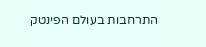התרחבות בעולם הפינטק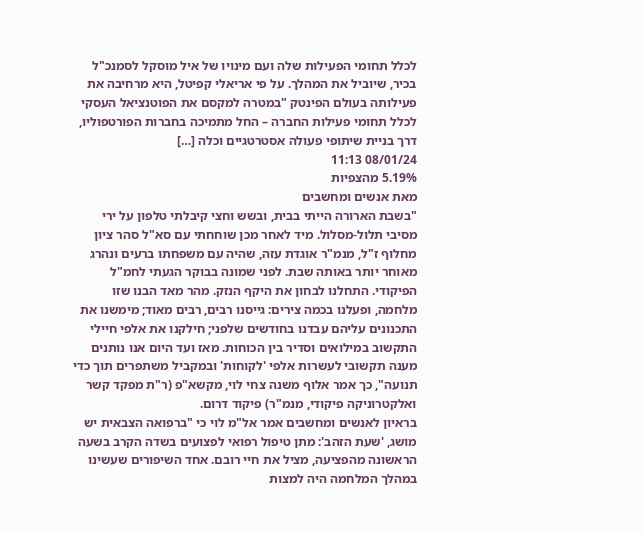לכלל תחומי הפעילות שלה ועם מינויו של איל מוסקל לסמנכ"ל בכיר, שיוביל את המהלך. על פי אריאלי קפיטל, היא מרחיבה את פעילותה בעולם הפינטק "במטרה למקסם את הפוטנציאל העסקי לכלל תחומי פעילות החברה – החל מתמיכה בחברות הפורטפוליו, דרך בניית שיתופי פעולה אסטרטגיים וכלה […]
08/01/24 11:13
5.19% מהצפיות
מאת אנשים ומחשבים
"בשבת הארורה הייתי בבית, ובשש וחצי קיבלתי טלפון על ירי מסיבי תלול-מסלול. מיד לאחר מכן שוחחתי עם סא"ל סהר ציון מחלוף ז"ל, מנמ"ר אוגדת עזה, שהיה עם משפחתו ברעים ונהרג מאוחר יותר באותה שבת. לפני שמונה בבוקר הגעתי לחמ"ל הפיקודי. התחלנו לבחון את היקף הנזק. מהר מאד הבנו שזו מלחמה, ופעלנו בכמה צירים: גייסנו רבים, רבים מאוד; מימשנו את התכנונים עליהם עבדנו בחודשים שלפני; חילקנו את אלפי חיילי התקשוב במילואים וסדיר בין הכוחות. מאז ועד היום אנו נותנים מענה תקשובי לעשרות אלפי 'לקוחות' ובמקביל משתפרים תוך כדי תנועה", כך אמר אלוף משנה צחי לוי, מקשא"פ (ר"ת מפקד קשר ואלקטרוניקה פיקודי, מנמ"ר) פיקוד דרום.
בראיון לאנשים ומחשבים אמר אל"מ לוי כי "ברפואה הצבאית יש מושג, 'שעת הזהב': מתן טיפול רפואי לפצועים בשדה הקרב בשעה הראשונה מהפציעה, מציל את חיי רובם. אחד השיפורים שעשינו במהלך המלחמה היה למצות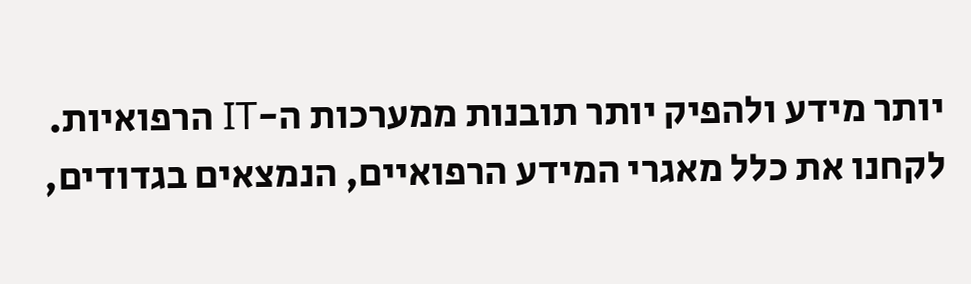יותר מידע ולהפיק יותר תובנות ממערכות ה-IT הרפואיות. לקחנו את כלל מאגרי המידע הרפואיים, הנמצאים בגדודים,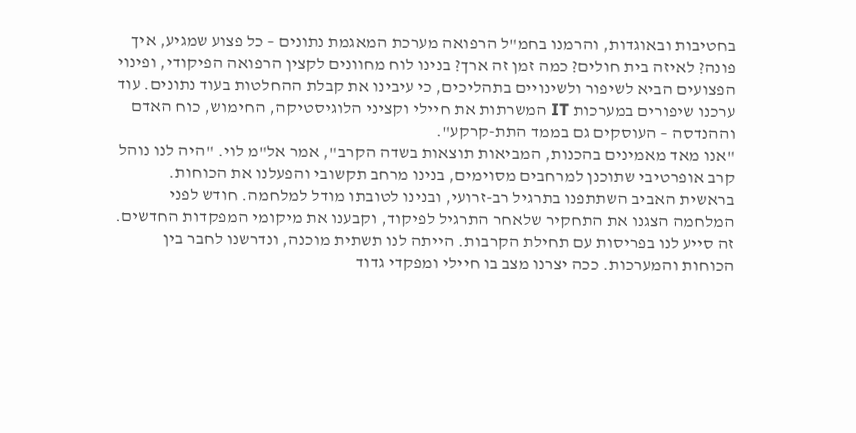בחטיבות ובאוגדות, והרמנו בחמ"ל הרפואה מערכת המאגמת נתונים – כל פצוע שמגיע, איך פונה? לאיזה בית חולים? כמה זמן זה ארך? בנינו לוח מחוונים לקצין הרפואה הפיקודי, ופינוי הפצועים הביא לשיפור ולשינויים בתהליכים, כי עיבינו את קבלת ההחלטות בעוד נתונים. עוד ערכנו שיפורים במערכות IT המשרתות את חיילי וקציני הלוגיסטיקה, החימוש, כוח האדם וההנדסה – העוסקים גם בממד התת-קרקע".
"אנו מאד מאמינים בהכנות, המביאות תוצאות בשדה הקרב", אמר אל"מ לוי. "היה לנו נוהל קרב אופרטיבי שתוכנן למרחבים מסוימים, בנינו מרחב תקשובי והפעלנו את הכוחות. בראשית האביב השתתפנו בתרגיל רב-זרועי, ובנינו לטובתו מודל למלחמה. חודש לפני המלחמה הצגנו את התחקיר שלאחר התרגיל לפיקוד, וקבענו את מיקומי המפקדות החדשים. זה סייע לנו בפריסות עם תחילת הקרבות. הייתה לנו תשתית מוכנה, ונדרשנו לחבר בין הכוחות והמערכות. ככה יצרנו מצב בו חיילי ומפקדי גדוד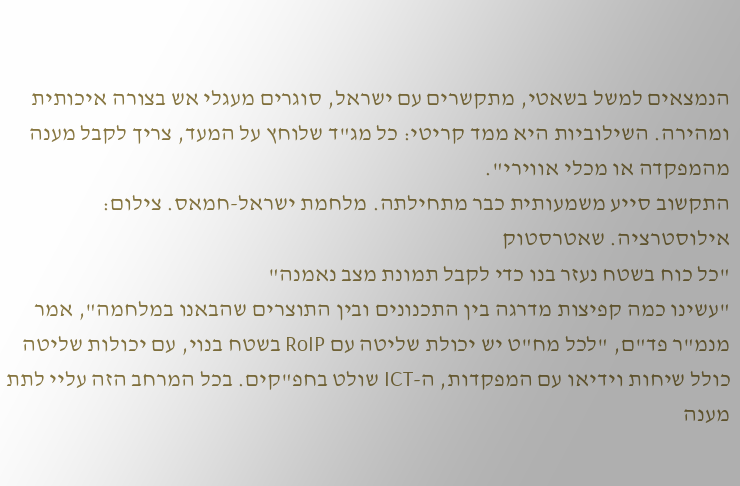הנמצאים למשל בשאטי, מתקשרים עם ישראל, סוגרים מעגלי אש בצורה איכותית ומהירה. השילוביות היא ממד קריטי: כל מג"ד שלוחץ על המעד, צריך לקבל מענה מהמפקדה או מכלי אווירי".
התקשוב סייע משמעותית כבר מתחילתה. מלחמת ישראל-חמאס. צילום: אילוסטרציה. שאטרסטוק
"כל כוח בשטח נעזר בנו כדי לקבל תמונת מצב נאמנה"
"עשינו כמה קפיצות מדרגה בין התכנונים ובין התוצרים שהבאנו במלחמה", אמר מנמ"ר פד"ם, "לכל מח"ט יש יכולת שליטה עם RoIP בשטח בנוי, עם יכולות שליטה כולל שיחות וידיאו עם המפקדות, ה-ICT שולט בחפ"קים. בכל המרחב הזה עליי לתת מענה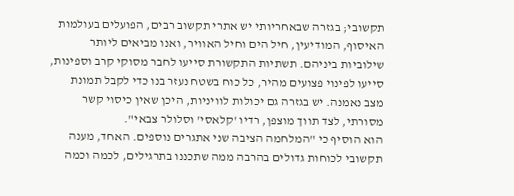תקשובי; בגזרה שבאחריותי יש אתרי תקשוב רבים, הפועלים בעולמות האיסוף, המודיעין, חיל הים וחיל האוויר, ואנו מביאים ליותר שילוביות ביניהם. תשתיות התקשורת סייעו לחבר מסוקי קרב וספינות, סייעו לפינוי פצועים מהיר, כל כוח בשטח נעזר בנו כדי לקבל תמונת מצב נאמנה. יש בגזרה גם יכולות לוויניות, היכן שאין כיסוי קשר מסורתי, לצד תווך מוצפן, רדיו 'קלאסי' וסלולר צבאי".
הוא הוסיף כי "המלחמה הציבה שני אתגרים נוספים. האחד, מענה תקשובי לכוחות גדולים בהרבה ממה שתכננו בתרגילים, לכמה וכמה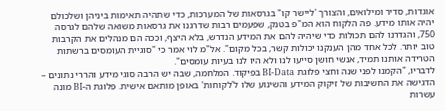אוגדות, סדיר ומילואים, והצורך 'ליישר קו" בגרסאות של המערכות, כדי שתהיה תאימות ביניהן ושלכולם יהיה אותו מידע. פה הלקוח הוא המ"פ בטנק, שפעמים רבות שדרגנו את גרסאות משואה שלהם לגרסה 750, והגדרנו להם תכולות כדי שיהיה להם את המידע הנדרש, בלא היצף, וככה הם מנהלים את הקרבות טוב יותר. לכל אחד מהן הענקנו יכולות קשר, בכל מקום". אל"מ לוי אמר כי "סוגיית העומסים ברשתות הטרידה אותנו תמיד, אנשי חושן סייעו לנו ולא היו לנו בעיות עומסים".
לדבריו, "הקמנו לפני שנה וחצי פלוגת BI-Data בפיקוד. המלחמה, שבה יש הרבה סוגי מידע והררי נתונים – הדגישה את החשיבות של זיקוק המידע והשינוע שלו ל'לקוחות' באופן מותאם אישית. פלוגת ה-BI מונה עשרות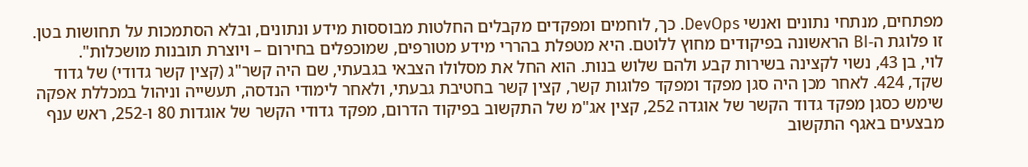מפתחים, מנתחי נתונים ואנשי DevOps. כך, לוחמים ומפקדים מקבלים החלטות מבוססות מידע ונתונים, ובלא הסתמכות על תחושות בטן. זו פלוגת ה-BI הראשונה בפיקודים מחוץ ללוטם. היא מטפלת בהררי מידע מטורפים, שמוכפלים בחירום – ויוצרת תובנות מושכלות".
לוי, בן 43, נשוי לקצינה בשירות קבע ולהם שלוש בנות. הוא החל את מסלולו הצבאי בגבעתי, שם היה קשר"ג (קצין קשר גדודי) של גדוד שקד, 424. לאחר מכן היה סגן מפקד ומפקד פלוגות קשר, קצין קשר בחטיבת גבעתי, ולאחר לימודי הנדסה, תעשייה וניהול במכללת אפקה שימש כסגן מפקד גדוד הקשר של אוגדה 252, קצין אג"מ של התקשוב בפיקוד הדרום, מפקד גדודי הקשר של אוגדות 80 ו-252, ראש ענף מבצעים באגף התקשוב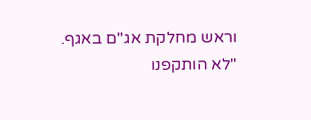וראש מחלקת אג"ם באגף.
"לא הותקפנו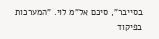בסייבר", סיכם אל"מ לוי. "המערכות בפיקוד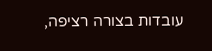עובדות בצורה רציפה,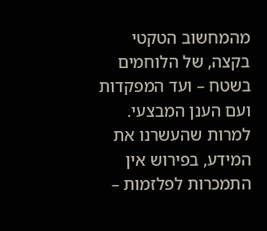מהמחשוב הטקטי בקצה, של הלוחמים בשטח – ועד המפקדות ועם הענן המבצעי. למרות שהעשרנו את המידע, בפירוש אין התמכרות לפלזמות –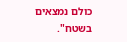כולם נמצאים בשטח".